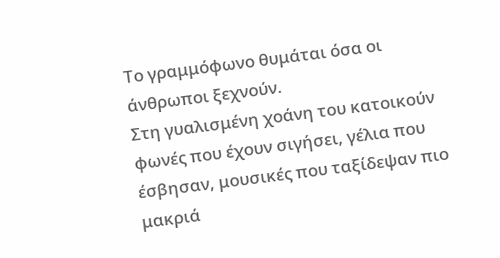Το γραμμόφωνο θυμάται όσα οι άνθρωποι ξεχνούν.
Στη γυαλισμένη χοάνη του κατοικούν φωνές που έχουν σιγήσει, γέλια που έσβησαν, μουσικές που ταξίδεψαν πιο μακριά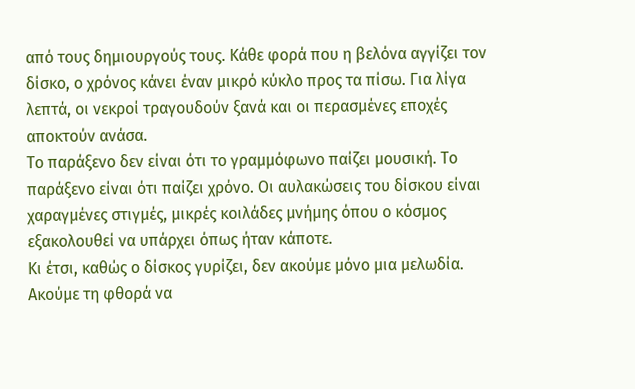από τους δημιουργούς τους. Κάθε φορά που η βελόνα αγγίζει τον δίσκο, ο χρόνος κάνει έναν μικρό κύκλο προς τα πίσω. Για λίγα λεπτά, οι νεκροί τραγουδούν ξανά και οι περασμένες εποχές αποκτούν ανάσα.
Το παράξενο δεν είναι ότι το γραμμόφωνο παίζει μουσική. Το παράξενο είναι ότι παίζει χρόνο. Οι αυλακώσεις του δίσκου είναι χαραγμένες στιγμές, μικρές κοιλάδες μνήμης όπου ο κόσμος εξακολουθεί να υπάρχει όπως ήταν κάποτε.
Κι έτσι, καθώς ο δίσκος γυρίζει, δεν ακούμε μόνο μια μελωδία. Ακούμε τη φθορά να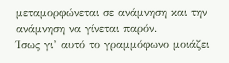μεταμορφώνεται σε ανάμνηση και την ανάμνηση να γίνεται παρόν.
Ίσως γι’ αυτό το γραμμόφωνο μοιάζει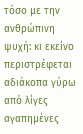τόσο με την ανθρώπινη ψυχή: κι εκείνο περιστρέφεται αδιάκοπα γύρω από λίγες αγαπημένες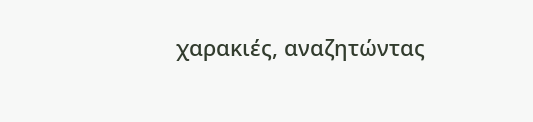χαρακιές, αναζητώντας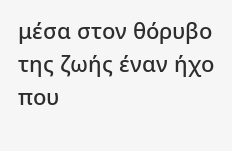μέσα στον θόρυβο της ζωής έναν ήχο που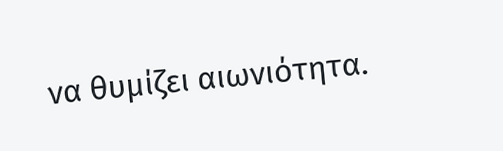να θυμίζει αιωνιότητα.